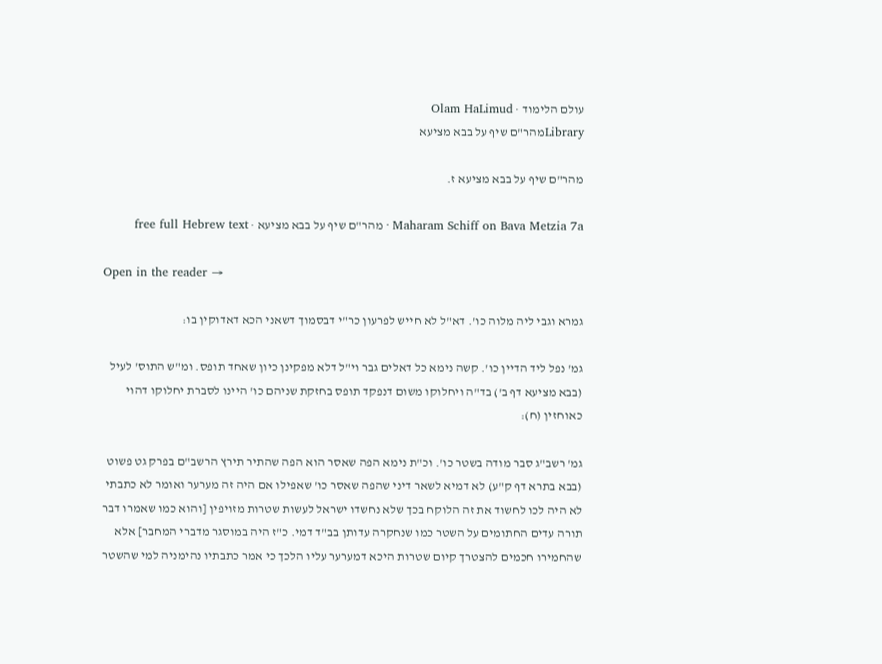עולם הלימוד · Olam HaLimud
Libraryמהר"ם שיף על בבא מציעא

מהר"ם שיף על בבא מציעא ז.

Maharam Schiff on Bava Metzia 7a · מהר"ם שיף על בבא מציעא · free full Hebrew text

Open in the reader →

גמרא וגבי ליה מלוה כו'. דא"ל לא חייש לפרעון כר"י דבסמוך דשאני הכא דאדוקין בו:

גמ' נפל ליד הדיין כו'. קשה נימא כל דאלים גבר וי"ל דלא מפקינן כיון שאחד תופס. ומ"ש התוס' לעיל (בבא מציעא דף ב') בד"ה ויחלוקו משום דנפקד תופס בחזקת שניהם כו' היינו לסברת יחלוקו דהוי כאוחזין (ח):

גמ' רשב"ג סבר מודה בשטר כו'. וכ"ת נימא הפה שאסר הוא הפה שהתיר תירץ הרשב"ם בפרק גט פשוט (בבא בתרא דף ק"ע) לא דמיא לשאר דיני שהפה שאסר כו' שאפילו אם היה זה מערער ואומר לא כתבתי לא היה לכו לחשוד את זה הלוקח בכך שלא נחשדו ישראל לעשות שטרות מזויפין [והוא כמו שאמרו דבר תורה עדים החתומים על השטר כמו שנחקרה עדותן בב"ד דמי. כ"ז היה במוסגר מדברי המחבר] אלא שהחמירו חכמים להצטרך קיום שטרות היכא דמערער עליו הלכך כי אמר כתבתיו נהימניה למי שהשטר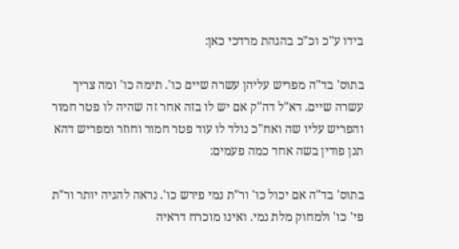בידו ע"כ וכ"כ בהגהת מרדכי כאן:

בתוס' בד"ה מפריש עליהן עשרה שיים כו'. תימה כו' ומה צריך עשרה שיים. דא"ל דה"ק אם יש לו בזה אחר זה שהיה לו פטר חמור והפריש עליו שה ואח"כ נולד לו עוד פטר חמור וחוזר ומפריש דהא תנן פודין בשה אחד כמה פעמים:

בתוס' בד"ה אם יכול כו' ור"ת נמי פירש כו'. נראה להגיה יותר ור"ת פי' כו' ולמחוק מלת נמי. ואינו מוכרח דראיה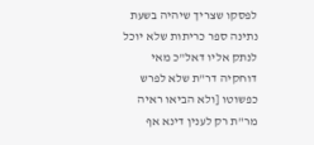לפסקו שצריך שיהיה בשעת נתינה ספר כריתות שלא יוכל לנתק אליו דאל"כ מאי דוחקיה דר"ת שלא לפרש כפשוטו [ולא הביאו ראיה מר"ת רק לענין דינא אף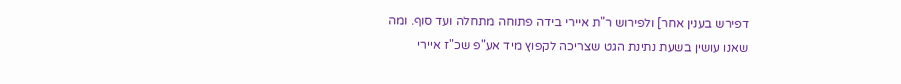דפירש בענין אחר] ולפירוש ר"ת איירי בידה פתוחה מתחלה ועד סוף. ומה שאנו עושין בשעת נתינת הגט שצריכה לקפוץ מיד אע"פ שכ"ז איירי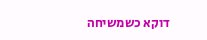דוקא כשמשיחה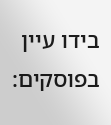בידו עיין בפוסקים: